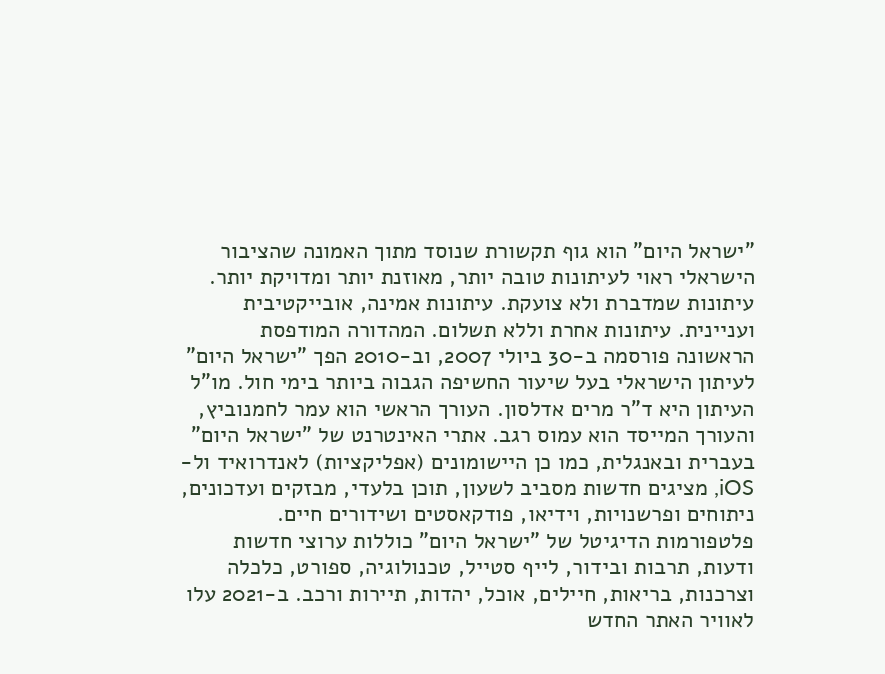"ישראל היום" הוא גוף תקשורת שנוסד מתוך האמונה שהציבור הישראלי ראוי לעיתונות טובה יותר, מאוזנת יותר ומדויקת יותר. עיתונות שמדברת ולא צועקת. עיתונות אמינה, אובייקטיבית ועניינית. עיתונות אחרת וללא תשלום. המהדורה המודפסת הראשונה פורסמה ב-30 ביולי 2007, וב-2010 הפך "ישראל היום" לעיתון הישראלי בעל שיעור החשיפה הגבוה ביותר בימי חול. מו"ל העיתון היא ד"ר מרים אדלסון. העורך הראשי הוא עמר לחמנוביץ, והעורך המייסד הוא עמוס רגב. אתרי האינטרנט של "ישראל היום" בעברית ובאנגלית, כמו כן היישומונים (אפליקציות) לאנדרואיד ול-iOS, מציגים חדשות מסביב לשעון, תוכן בלעדי, מבזקים ועדכונים, ניתוחים ופרשנויות, וידיאו, פודקאסטים ושידורים חיים. פלטפורמות הדיגיטל של "ישראל היום" כוללות ערוצי חדשות ודעות, תרבות ובידור, לייף סטייל, טכנולוגיה, ספורט, כלכלה וצרכנות, בריאות, חיילים, אוכל, יהדות, תיירות ורכב. ב-2021 עלו לאוויר האתר החדש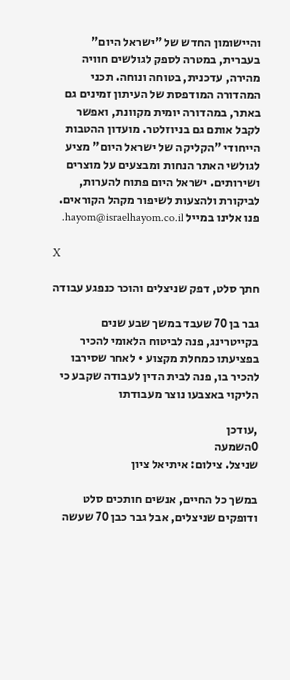והיישומון החדש של "ישראל היום" בעברית, במטרה לספק לגולשים חוויה מהירה, עדכנית, בטוחה ונוחה. תכני המהדורה המודפסת של העיתון זמינים גם באתר, במהדורה יומית מקוונת, ואפשר לקבל אותם גם בניוזלטר. מועדון ההטבות הייחודי "הקליקה של ישראל היום" מציע לגולשי האתר הנחות ומבצעים על מוצרים ושירותים. ישראל היום פתוח להערות, לביקורת ולהצעות לשיפור מקהל הקוראים. פנו אלינו במייל hayom@israelhayom.co.il.

X

חתך סלט, דפק שניצלים והוכר כנפגע עבודה

גבר בן 70 שעבד במשך שבע שנים בקייטרינג, פנה לביטוח הלאומי להכיר בפציעתו כמחלת מקצוע • לאחר שסירבו להכיר בו, פנה לבית הדין לעבודה שקבע כי הליקוי באצבעו נוצר מעבודתו

,עודכן
0השמעה
שניצל. צילום: איתיאל ציון

במשך כל החיים, אנשים חותכים סלט ודופקים שניצלים, אבל גבר כבן 70 שעשה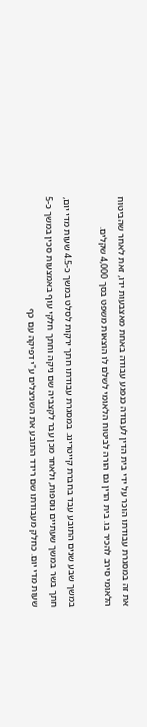את זה במסגרת עבודתו הוכר על ידי בית הדין לעבודה כנפגע עבודה באחת מאצבעות ידו, זאת לאחר שהביטוח הלאומי סירב להכיר בו. בית הדין גם הורה לביטוח הלאומי לשלם לו הוצאות משפט בסך 4,000 שקלים.

במשך שבע שנים התובע עבד בחברת קייטרינג. במסגרת עבודתו חתך ירקות לסלט במשך כ-4.5 שעות מדי יום, חתך בשר במשך שעתיים נוספות, ולאחר מכן עבר לקצביה שם ניקה וחתך חלקי עוף באמצעות סכין במשך כ-5 שעות מדי יום. כחלק מעבודתו שם רידד התובע את השניצלים ע"י דפיקה עם כף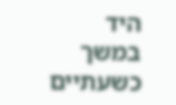היד במשך כשעתיים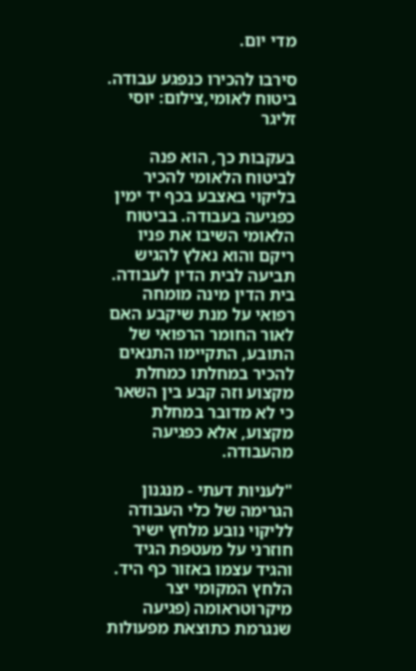מדי יום.

סירבו להכירו כנפגע עבודה. ביטוח לאומי,צילום: יוסי זליגר

בעקבות כך, הוא פנה לביטוח הלאומי להכיר בליקוי באצבע בכף יד ימין כפגיעה בעבודה. בביטוח הלאומי השיבו את פניו ריקם והוא נאלץ להגיש תביעה לבית הדין לעבודה. בית הדין מינה מומחה רפואי על מנת שיקבע האם לאור החומר הרפואי של התובע, התקיימו התנאים להכיר במחלתו כמחלת מקצוע וזה קבע בין השאר כי לא מדובר במחלת מקצוע, אלא כפגיעה מהעבודה.

"לעניות דעתי - מנגנון הגרימה של כלי העבודה לליקוי נובע מלחץ ישיר חוזרני על מעטפת הגיד והגיד עצמו באזור כף היד. הלחץ המקומי יצר מיקרוטראומה (פגיעה שנגרמת כתוצאת מפעולות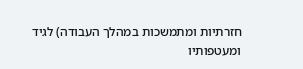חזרתיות ומתמשכות במהלך העבודה) לגיד ומעטפותיו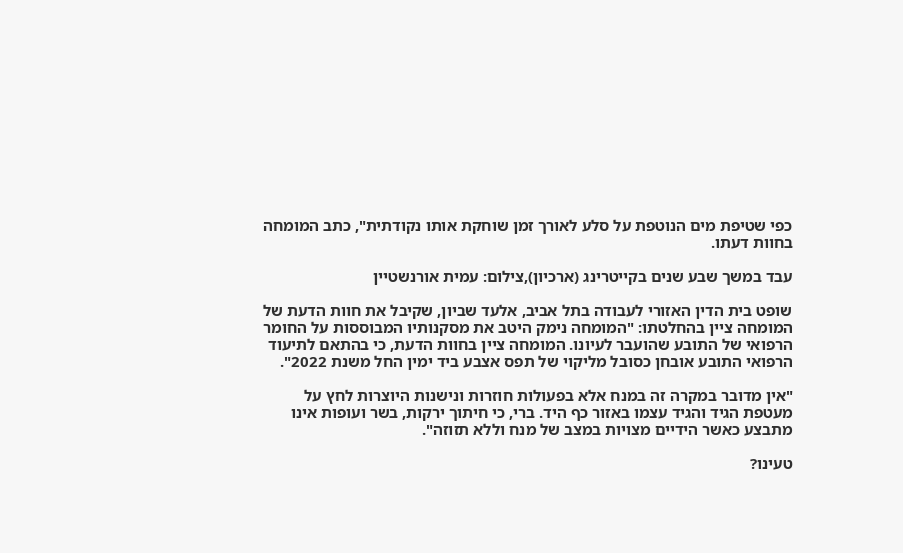כפי שטיפת מים הנוטפת על סלע לאורך זמן שוחקת אותו נקודתית", כתב המומחה בחוות דעתו.

עבד במשך שבע שנים בקייטרינג (ארכיון),צילום: עמית אורנשטיין

שופט בית הדין האזורי לעבודה בתל אביב, אלעד שביון, שקיבל את חוות הדעת של המומחה ציין בהחלטתו: "המומחה נימק היטב את מסקנותיו המבוססות על החומר הרפואי של התובע שהועבר לעיונו. המומחה ציין בחוות הדעת, כי בהתאם לתיעוד הרפואי התובע אובחן כסובל מליקוי של תפס אצבע ביד ימין החל משנת 2022".

"אין מדובר במקרה זה במנח אלא בפעולות חוזרות ונישנות היוצרות לחץ על מעטפת הגיד והגיד עצמו באזור כף היד. ברי, כי חיתוך ירקות, בשר ועופות אינו מתבצע כאשר הידיים מצויות במצב של מנח וללא תזוזה".

טעינו?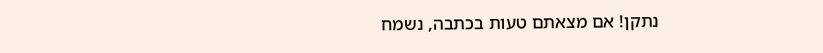נתקן! אם מצאתם טעות בכתבה, נשמח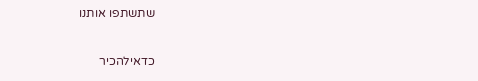שתשתפו אותנו

כדאילהכיר